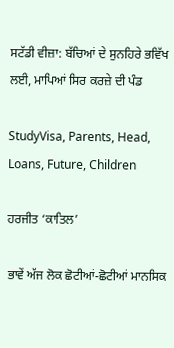ਸਟੱਡੀ ਵੀਜ਼ਾ: ਬੱਚਿਆਂ ਦੇ ਸੁਨਹਿਰੇ ਭਵਿੱਖ ਲਈ, ਮਾਪਿਆਂ ਸਿਰ ਕਰਜ਼ੇ ਦੀ ਪੰਡ

StudyVisa, Parents, Head, Loans, Future, Children

ਹਰਜੀਤ ‘ਕਾਤਿਲ’

ਭਾਵੇਂ ਅੱਜ ਲੋਕ ਛੋਟੀਆਂ-ਛੋਟੀਆਂ ਮਾਨਸਿਕ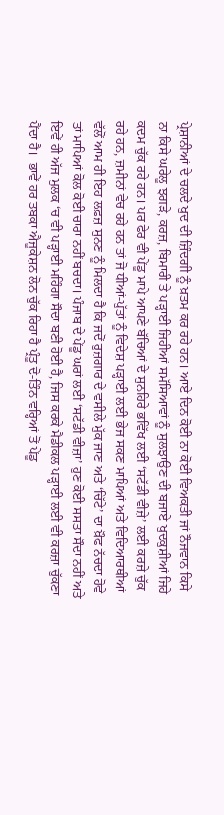ਪ੍ਰੇਸ਼ਾਨੀਆਂ ਦੇ ਚਲਦੇ ਖੁਦ ਦੀ ਜ਼ਿੰਦਗੀ ਨੂੰ ਖ਼ਤਮ ਕਰ ਰਹੇ ਹਨ। ਆਏ ਦਿਨ ਕੋਈ ਨਾ ਕੋਈ ਵਿਅਕਤੀ ਜਾਂ ਨੌਜਵਾਨ ਕਿਸੇ ਨਾ ਕਿਸੇ ਘਰੇਲੂ ਝਗੜੇ, ਕਰਜ਼, ਬਿਮਾਰੀ ਤੇ ਪੜ੍ਹਾਈ ਜਿਹੀਆਂ ਸਮੱਸਿਆਵਾਂ ਨੂੰ ਸੁਲਝਾਉਣ ਦੀ ਬਜਾਏ ਖੁਦਕੁਸ਼ੀਆਂ ਜਿਹੇ ਕਦਮ ਚੁੱਕ ਰਹੇ ਹਨ। ਪਰ ਫੇਰ ਵੀ ਪੇਂਡੂ ਮਾਪੇ ਆਪਣੇ ਬੱਚਿਆਂ ਦੇ ਸੁਨਹਿਰੇ ਭਵਿੱਖ ਲਈ ‘ਸਟੱਡੀ ਵੀਜ਼ੇ’ ਲਈ ਕਰਜ਼ੇ ਚੁੱਕ ਰਹੇ ਹਨ, ਜ਼ਮੀਨਾਂ ਵੇਚ ਰਹੇ ਹਨ ਤਾਂ ਜੋ ਧੀਆਂ-ਪੁੱਤਾਂ ਨੂੰ ਵਿਦੇਸ਼ ਪੜ੍ਹਾਈ ਲਈ ਭੇਜ ਸਕਣ ਮਾਪਿਆਂ ਅਤੇ ਵਿਦਿਆਰਥੀਆਂ ਵੱਲੋਂ ਆਮ ਹੀ ਇਹ ਲਫ਼ਜ਼ ਸੁਨਣ ਨੂੰ ਮਿਲਦਾ ਹੈ ਕਿ ਜਦੋਂ ਰੁਜ਼ਗਾਰ ਦੇ ਵਸੀਲੇ ਮੁੱਕ ਜਾਣ ਅਤੇ ‘ਚਿੱਟੇ’ ਦਾ ਖ਼ੌਫ ਨੱਚਦਾ ਹੋਵੇ ਤਾਂ ਮਾਪਿਆਂ ਕੋਲ ਕੋਈ ਚਾਰਾ ਨਹੀਂ ਬਚਦਾ। ਪੰਜਾਬ ਦੇ ਪੇਂਡੂ ਘਰਾਂ ਲਈ ‘ਸਟੱਡੀ ਵੀਜ਼ਾ’ ਹੁਣ ਕੋਈ ਸਸਤਾ ਸੌਦਾ ਨਹੀਂ ਅਤੇ ਇਵੇਂ ਹੀ ਅੱਜ ਮੁਲਕ ‘ਚ ਵੀ ਪੜ੍ਹਾਈ ਮਹਿੰਗਾ ਸੌਦਾ ਬਣੀ ਹੋਈ ਹੈ, ਜਿਸ ਕਰਕੇ ਮੈਡੀਕਲ ਪੜ੍ਹਾਈ ਲਈ ਵੀ ਕਰਜ਼ਾ ਚੁੱਕਣਾ ਪੈਂਦਾ ਹੈ।  ਭਾਵੇਂ ਹਰ ਤਬਕਾ ਐਜੂਕੇਸ਼ਨ ਲੋਨ ਚੁੱਕ ਰਿਹਾ ਹੈ ਪ੍ਰੰਤੂ ਦੋ-ਤਿੰਨ ਵਰ੍ਹਿਆਂ ਤੋਂ ਪੇਂਡੂ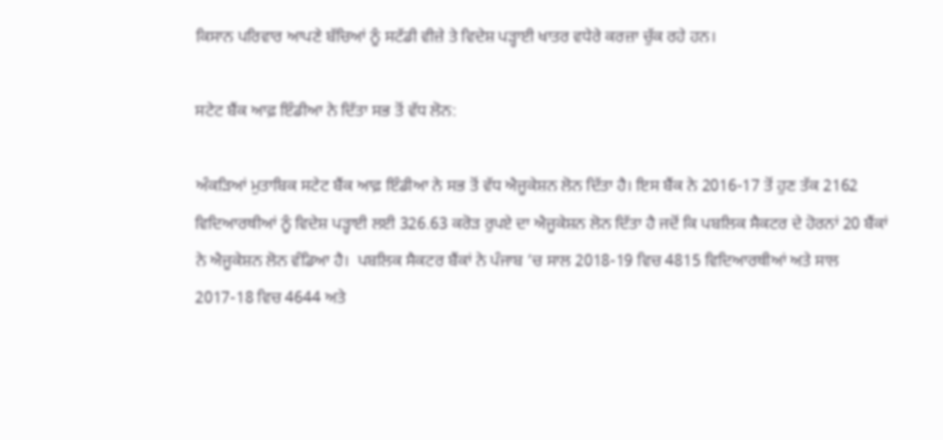ਕਿਸਾਨ ਪਰਿਵਾਰ ਆਪਣੇ ਬੱਚਿਆਂ ਨੂੰ ਸਟੱਡੀ ਵੀਜ਼ੇ ਤੇ ਵਿਦੇਸ਼ ਪੜ੍ਹਾਈ ਖਾਤਰ ਵਧੇਰੇ ਕਰਜ਼ਾ ਚੁੱਕ ਰਹੇ ਹਨ।

ਸਟੇਟ ਬੈਂਕ ਆਫ਼ ਇੰਡੀਆ ਨੇ ਦਿੱਤਾ ਸਭ ਤੋਂ ਵੱਧ ਲੋਨ:

ਅੰਕੜਿਆਂ ਮੁਤਾਬਿਕ ਸਟੇਟ ਬੈਂਕ ਆਫ਼ ਇੰਡੀਆ ਨੇ ਸਭ ਤੋਂ ਵੱਧ ਐਜੂਕੇਸ਼ਨ ਲੋਨ ਦਿੱਤਾ ਹੈ। ਇਸ ਬੈਂਕ ਨੇ 2016-17 ਤੋਂ ਹੁਣ ਤੱਕ 2162 ਵਿਦਿਆਰਥੀਆਂ ਨੂੰ ਵਿਦੇਸ਼ ਪੜ੍ਹਾਈ ਲਈ 326.63 ਕਰੋੜ ਰੁਪਏ ਦਾ ਐਜੂਕੇਸ਼ਨ ਲੋਨ ਦਿੱਤਾ ਹੈ ਜਦੋਂ ਕਿ ਪਬਲਿਕ ਸੈਕਟਰ ਦੇ ਹੋਰਨਾਂ 20 ਬੈਂਕਾਂ ਨੇ ਐਜੂਕੇਸ਼ਨ ਲੋਨ ਵੰਡਿਆ ਹੈ।  ਪਬਲਿਕ ਸੈਕਟਰ ਬੈਂਕਾਂ ਨੇ ਪੰਜਾਬ ‘ਚ ਸਾਲ 2018-19 ਵਿਚ 4815 ਵਿਦਿਆਰਥੀਆਂ ਅਤੇ ਸਾਲ 2017-18 ਵਿਚ 4644 ਅਤੇ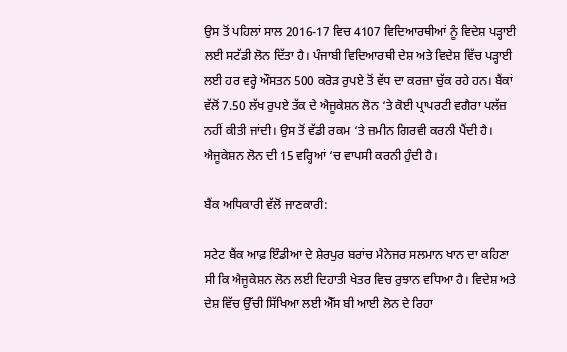ਉਸ ਤੋਂ ਪਹਿਲਾਂ ਸਾਲ 2016-17 ਵਿਚ 4107 ਵਿਦਿਆਰਥੀਆਂ ਨੂੰ ਵਿਦੇਸ਼ ਪੜ੍ਹਾਈ ਲਈ ਸਟੱਡੀ ਲੋਨ ਦਿੱਤਾ ਹੈ। ਪੰਜਾਬੀ ਵਿਦਿਆਰਥੀ ਦੇਸ਼ ਅਤੇ ਵਿਦੇਸ਼ ਵਿੱਚ ਪੜ੍ਹਾਈ ਲਈ ਹਰ ਵਰ੍ਹੇ ਔਸਤਨ 500 ਕਰੋੜ ਰੁਪਏ ਤੋਂ ਵੱਧ ਦਾ ਕਰਜ਼ਾ ਚੁੱਕ ਰਹੇ ਹਨ। ਬੈਂਕਾਂ ਵੱਲੋਂ 7.50 ਲੱਖ ਰੁਪਏ ਤੱਕ ਦੇ ਐਜੂਕੇਸ਼ਨ ਲੋਨ ‘ਤੇ ਕੋਈ ਪ੍ਰਾਪਰਟੀ ਵਗੈਰਾ ਪਲੱਜ਼ ਨਹੀਂ ਕੀਤੀ ਜਾਂਦੀ। ਉਸ ਤੋਂ ਵੱਡੀ ਰਕਮ ‘ਤੇ ਜ਼ਮੀਨ ਗਿਰਵੀ ਕਰਨੀ ਪੈਂਦੀ ਹੈ।  ਐਜੂਕੇਸ਼ਨ ਲੋਨ ਦੀ 15 ਵਰ੍ਹਿਆਂ ‘ਚ ਵਾਪਸੀ ਕਰਨੀ ਹੁੰਦੀ ਹੈ।

ਬੈਂਕ ਅਧਿਕਾਰੀ ਵੱਲੋਂ ਜਾਣਕਾਰੀ:

ਸਟੇਟ ਬੈਂਕ ਆਫ਼ ਇੰਡੀਆ ਦੇ ਸ਼ੇਰਪੁਰ ਬਰਾਂਚ ਮੈਨੇਜਰ ਸਲਮਾਨ ਖਾਨ ਦਾ ਕਹਿਣਾ ਸੀ ਕਿ ਐਜੂਕੇਸ਼ਨ ਲੋਨ ਲਈ ਦਿਹਾਤੀ ਖੇਤਰ ਵਿਚ ਰੁਝਾਨ ਵਧਿਆ ਹੈ। ਵਿਦੇਸ਼ ਅਤੇ ਦੇਸ਼ ਵਿੱਚ ਉੱਚੀ ਸਿੱਖਿਆ ਲਈ ਐੱਸ ਬੀ ਆਈ ਲੋਨ ਦੇ ਰਿਹਾ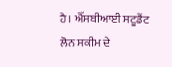ਹੈ। ਐੱਸਬੀਆਈ ਸਟੂਡੈਂਟ ਲੋਨ ਸਕੀਮ ਦੇ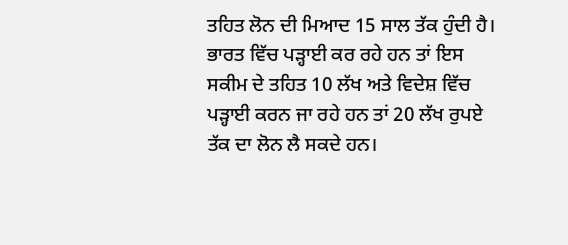ਤਹਿਤ ਲੋਨ ਦੀ ਮਿਆਦ 15 ਸਾਲ ਤੱਕ ਹੁੰਦੀ ਹੈ। ਭਾਰਤ ਵਿੱਚ ਪੜ੍ਹਾਈ ਕਰ ਰਹੇ ਹਨ ਤਾਂ ਇਸ ਸਕੀਮ ਦੇ ਤਹਿਤ 10 ਲੱਖ ਅਤੇ ਵਿਦੇਸ਼ ਵਿੱਚ ਪੜ੍ਹਾਈ ਕਰਨ ਜਾ ਰਹੇ ਹਨ ਤਾਂ 20 ਲੱਖ ਰੁਪਏ ਤੱਕ ਦਾ ਲੋਨ ਲੈ ਸਕਦੇ ਹਨ।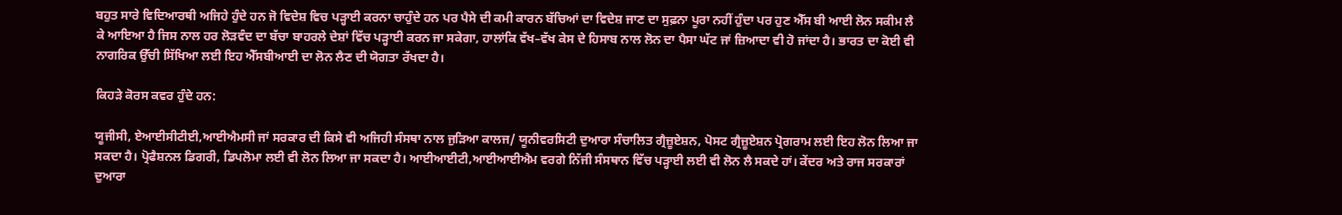ਬਹੁਤ ਸਾਰੇ ਵਿਦਿਆਰਥੀ ਅਜਿਹੇ ਹੁੰਦੇ ਹਨ ਜੋ ਵਿਦੇਸ਼ ਵਿਚ ਪੜ੍ਹਾਈ ਕਰਨਾ ਚਾਹੁੰਦੇ ਹਨ ਪਰ ਪੈਸੇ ਦੀ ਕਮੀ ਕਾਰਨ ਬੱਚਿਆਂ ਦਾ ਵਿਦੇਸ਼ ਜਾਣ ਦਾ ਸੁਫ਼ਨਾ ਪੂਰਾ ਨਹੀਂ ਹੁੰਦਾ ਪਰ ਹੁਣ ਐੱਸ ਬੀ ਆਈ ਲੋਨ ਸਕੀਮ ਲੈ ਕੇ ਆਇਆ ਹੈ ਜਿਸ ਨਾਲ ਹਰ ਲੋੜਵੰਦ ਦਾ ਬੱਚਾ ਬਾਹਰਲੇ ਦੇਸ਼ਾਂ ਵਿੱਚ ਪੜ੍ਹਾਈ ਕਰਨ ਜਾ ਸਕੇਗਾ, ਹਾਲਾਂਕਿ ਵੱਖ–ਵੱਖ ਕੇਸ ਦੇ ਹਿਸਾਬ ਨਾਲ ਲੋਨ ਦਾ ਪੈਸਾ ਘੱਟ ਜਾਂ ਜ਼ਿਆਦਾ ਵੀ ਹੋ ਜਾਂਦਾ ਹੈ। ਭਾਰਤ ਦਾ ਕੋਈ ਵੀ ਨਾਗਰਿਕ ਉੱਚੀ ਸਿੱਖਿਆ ਲਈ ਇਹ ਐੱਸਬੀਆਈ ਦਾ ਲੋਨ ਲੈਣ ਦੀ ਯੋਗਤਾ ਰੱਖਦਾ ਹੈ।

ਕਿਹੜੇ ਕੋਰਸ ਕਵਰ ਹੁੰਦੇ ਹਨ:

ਯੂਜੀਸੀ, ਏਆਈਸੀਟੀਈ,ਆਈਐਮਸੀ ਜਾਂ ਸਰਕਾਰ ਦੀ ਕਿਸੇ ਵੀ ਅਜਿਹੀ ਸੰਸਥਾ ਨਾਲ ਜੁੜਿਆ ਕਾਲਜ/ ਯੂਨੀਵਰਸਿਟੀ ਦੁਆਰਾ ਸੰਚਾਲਿਤ ਗ੍ਰੈਜ਼ੂਏਸ਼ਨ, ਪੋਸਟ ਗ੍ਰੈਜ਼ੂਏਸ਼ਨ ਪ੍ਰੋਗਰਾਮ ਲਈ ਇਹ ਲੋਨ ਲਿਆ ਜਾ ਸਕਦਾ ਹੈ। ਪ੍ਰੋਫੈਸ਼ਨਲ ਡਿਗਰੀ, ਡਿਪਲੋਮਾ ਲਈ ਵੀ ਲੋਨ ਲਿਆ ਜਾ ਸਕਦਾ ਹੈ। ਆਈਆਈਟੀ,ਆਈਆਈਐਮ ਵਰਗੇ ਨਿੱਜੀ ਸੰਸਥਾਨ ਵਿੱਚ ਪੜ੍ਹਾਈ ਲਈ ਵੀ ਲੋਨ ਲੈ ਸਕਦੇ ਹਾਂ। ਕੇਂਦਰ ਅਤੇ ਰਾਜ ਸਰਕਾਰਾਂ ਦੁਆਰਾ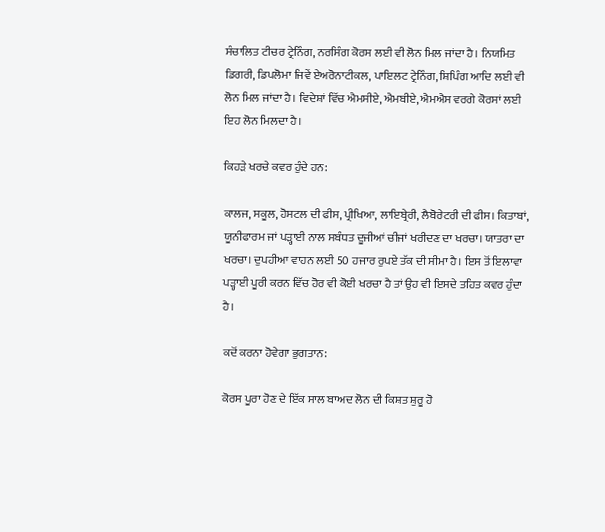ਸੰਚਾਲਿਤ ਟੀਚਰ ਟ੍ਰੇਨਿੰਗ, ਨਰਸਿੰਗ ਕੋਰਸ ਲਈ ਵੀ ਲੋਨ ਮਿਲ ਜਾਂਦਾ ਹੈ। ਨਿਯਮਿਤ ਡਿਗਰੀ, ਡਿਪਲੋਮਾ ਜਿਵੇਂ ਏਅਰੋਨਾਟੀਕਲ, ਪਾਇਲਟ ਟ੍ਰੇਨਿੰਗ, ਸ਼ਿਪਿੰਗ ਆਦਿ ਲਈ ਵੀ ਲੋਨ ਮਿਲ ਜਾਂਦਾ ਹੈ। ਵਿਦੇਸ਼ਾਂ ਵਿੱਚ ਐਮਸੀਏ, ਐਮਬੀਏ, ਐਮਐਸ ਵਰਗੇ ਕੋਰਸਾਂ ਲਈ ਇਹ ਲੋਨ ਮਿਲਦਾ ਹੈ।

ਕਿਹੜੇ ਖਰਚੇ ਕਵਰ ਹੁੰਦੇ ਹਨ:

ਕਾਲਜ, ਸਕੂਲ, ਹੋਸਟਲ ਦੀ ਫੀਸ, ਪ੍ਰੀਖਿਆ, ਲਾਇਬ੍ਰੇਰੀ, ਲੈਬੋਰੇਟਰੀ ਦੀ ਫੀਸ। ਕਿਤਾਬਾਂ, ਯੂਨੀਫਾਰਮ ਜਾਂ ਪੜ੍ਹਾਈ ਨਾਲ ਸਬੰਧਤ ਦੂਜੀਆਂ ਚੀਜਾਂ ਖਰੀਦਣ ਦਾ ਖਰਚਾ। ਯਾਤਰਾ ਦਾ ਖਰਚਾ। ਦੁਪਹੀਆ ਵਾਹਨ ਲਈ 50 ਹਜਾਰ ਰੁਪਏ ਤੱਕ ਦੀ ਸੀਮਾ ਹੈ। ਇਸ ਤੋਂ ਇਲਾਵਾ ਪੜ੍ਹਾਈ ਪੂਰੀ ਕਰਨ ਵਿੱਚ ਹੋਰ ਵੀ ਕੋਈ ਖਰਚਾ ਹੈ ਤਾਂ ਉਹ ਵੀ ਇਸਦੇ ਤਹਿਤ ਕਵਰ ਹੁੰਦਾ ਹੈ।

ਕਦੋਂ ਕਰਨਾ ਹੋਵੇਗਾ ਭੁਗਤਾਨ:

ਕੋਰਸ ਪੂਰਾ ਹੋਣ ਦੇ ਇੱਕ ਸਾਲ ਬਾਅਦ ਲੋਨ ਦੀ ਕਿਸ਼ਤ ਸ਼ੁਰੂ ਹੋ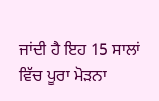ਜਾਂਦੀ ਹੈ ਇਹ 15 ਸਾਲਾਂ ਵਿੱਚ ਪੂਰਾ ਮੋੜਨਾ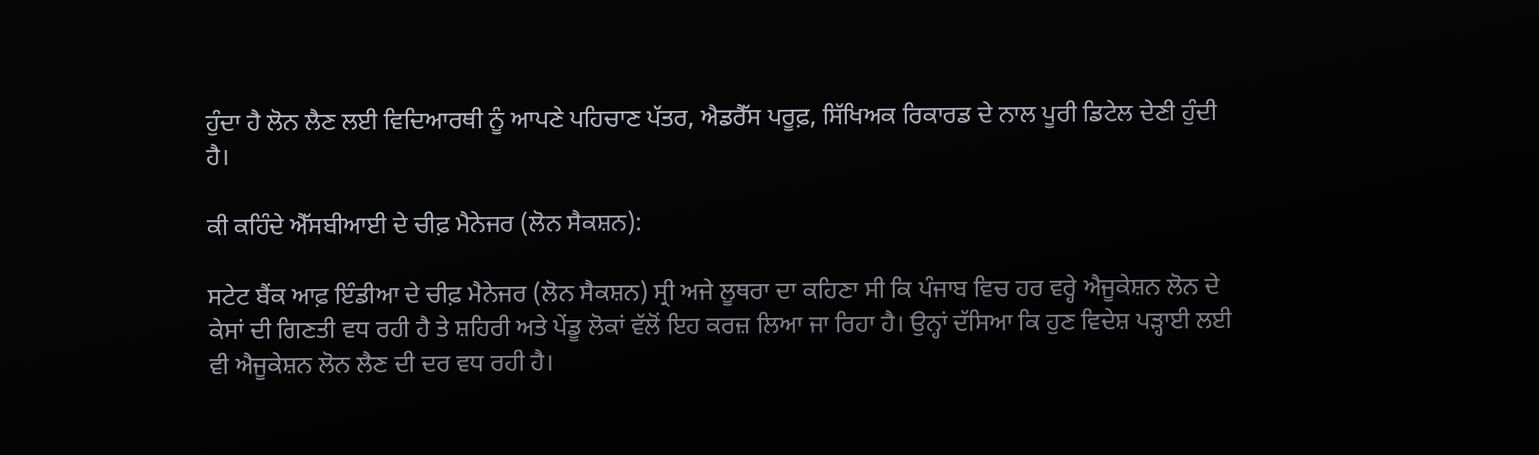ਹੁੰਦਾ ਹੈ ਲੋਨ ਲੈਣ ਲਈ ਵਿਦਿਆਰਥੀ ਨੂੰ ਆਪਣੇ ਪਹਿਚਾਣ ਪੱਤਰ, ਐਡਰੈੱਸ ਪਰੂਫ਼, ਸਿੱਖਿਅਕ ਰਿਕਾਰਡ ਦੇ ਨਾਲ ਪੂਰੀ ਡਿਟੇਲ ਦੇਣੀ ਹੁੰਦੀ ਹੈ।

ਕੀ ਕਹਿੰਦੇ ਐੱਸਬੀਆਈ ਦੇ ਚੀਫ਼ ਮੈਨੇਜਰ (ਲੋਨ ਸੈਕਸ਼ਨ):

ਸਟੇਟ ਬੈਂਕ ਆਫ਼ ਇੰਡੀਆ ਦੇ ਚੀਫ਼ ਮੈਨੇਜਰ (ਲੋਨ ਸੈਕਸ਼ਨ) ਸ੍ਰੀ ਅਜੇ ਲੂਥਰਾ ਦਾ ਕਹਿਣਾ ਸੀ ਕਿ ਪੰਜਾਬ ਵਿਚ ਹਰ ਵਰ੍ਹੇ ਐਜੂਕੇਸ਼ਨ ਲੋਨ ਦੇ ਕੇਸਾਂ ਦੀ ਗਿਣਤੀ ਵਧ ਰਹੀ ਹੈ ਤੇ ਸ਼ਹਿਰੀ ਅਤੇ ਪੇਂਡੂ ਲੋਕਾਂ ਵੱਲੋਂ ਇਹ ਕਰਜ਼ ਲਿਆ ਜਾ ਰਿਹਾ ਹੈ। ਉਨ੍ਹਾਂ ਦੱਸਿਆ ਕਿ ਹੁਣ ਵਿਦੇਸ਼ ਪੜ੍ਹਾਈ ਲਈ ਵੀ ਐਜੂਕੇਸ਼ਨ ਲੋਨ ਲੈਣ ਦੀ ਦਰ ਵਧ ਰਹੀ ਹੈ।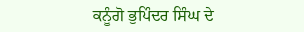ਕਨੂੰਗੋ ਭੁਪਿੰਦਰ ਸਿੰਘ ਦੇ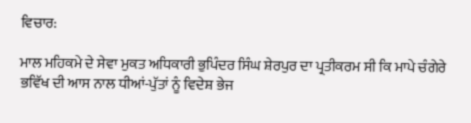ਵਿਚਾਰ:

ਮਾਲ ਮਹਿਕਮੇ ਦੇ ਸੇਵਾ ਮੁਕਤ ਅਧਿਕਾਰੀ ਭੁਪਿੰਦਰ ਸਿੰਘ ਸ਼ੇਰਪੁਰ ਦਾ ਪ੍ਰਤੀਕਰਮ ਸੀ ਕਿ ਮਾਪੇ ਚੰਗੇਰੇ ਭਵਿੱਖ ਦੀ ਆਸ ਨਾਲ ਧੀਆਂ-ਪੁੱਤਾਂ ਨੂੰ ਵਿਦੇਸ਼ ਭੇਜ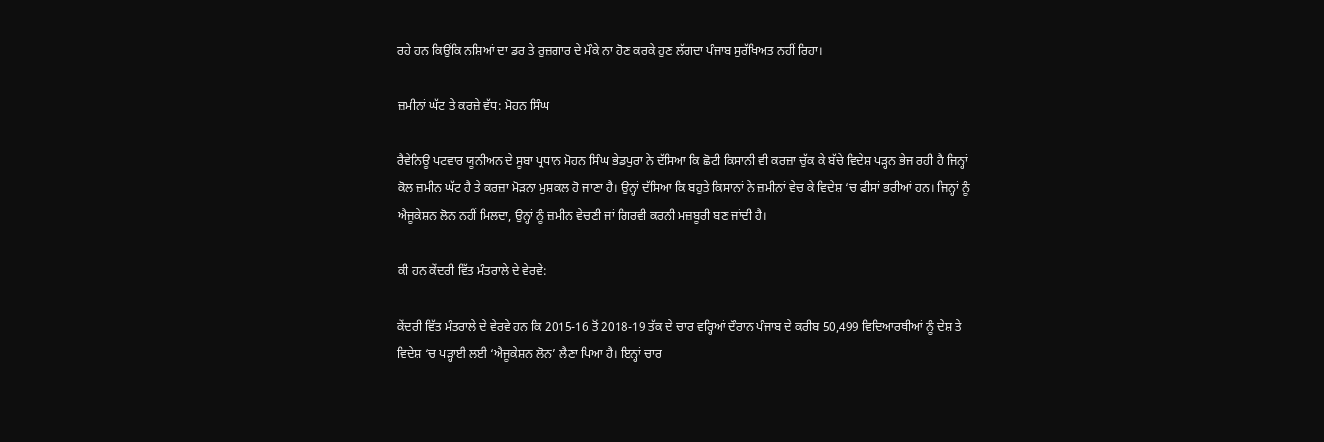ਰਹੇ ਹਨ ਕਿਉਂਕਿ ਨਸ਼ਿਆਂ ਦਾ ਡਰ ਤੇ ਰੁਜ਼ਗਾਰ ਦੇ ਮੌਕੇ ਨਾ ਹੋਣ ਕਰਕੇ ਹੁਣ ਲੱਗਦਾ ਪੰਜਾਬ ਸੁਰੱਖਿਅਤ ਨਹੀਂ ਰਿਹਾ।

ਜ਼ਮੀਨਾਂ ਘੱਟ ਤੇ ਕਰਜ਼ੇ ਵੱਧ: ਮੋਹਨ ਸਿੰਘ

ਰੈਵੇਨਿਊ ਪਟਵਾਰ ਯੂਨੀਅਨ ਦੇ ਸੂਬਾ ਪ੍ਰਧਾਨ ਮੋਹਨ ਸਿੰਘ ਭੇਡਪੁਰਾ ਨੇ ਦੱਸਿਆ ਕਿ ਛੋਟੀ ਕਿਸਾਨੀ ਵੀ ਕਰਜ਼ਾ ਚੁੱਕ ਕੇ ਬੱਚੇ ਵਿਦੇਸ਼ ਪੜ੍ਹਨ ਭੇਜ ਰਹੀ ਹੈ ਜਿਨ੍ਹਾਂ ਕੋਲ ਜ਼ਮੀਨ ਘੱਟ ਹੈ ਤੇ ਕਰਜ਼ਾ ਮੋੜਨਾ ਮੁਸ਼ਕਲ ਹੋ ਜਾਣਾ ਹੈ। ਉਨ੍ਹਾਂ ਦੱਸਿਆ ਕਿ ਬਹੁਤੇ ਕਿਸਾਨਾਂ ਨੇ ਜ਼ਮੀਨਾਂ ਵੇਚ ਕੇ ਵਿਦੇਸ਼ ‘ਚ ਫੀਸਾਂ ਭਰੀਆਂ ਹਨ। ਜਿਨ੍ਹਾਂ ਨੂੰ ਐਜੂਕੇਸ਼ਨ ਲੋਨ ਨਹੀਂ ਮਿਲਦਾ, ਉਨ੍ਹਾਂ ਨੂੰ ਜ਼ਮੀਨ ਵੇਚਣੀ ਜਾਂ ਗਿਰਵੀ ਕਰਨੀ ਮਜ਼ਬੂਰੀ ਬਣ ਜਾਂਦੀ ਹੈ।

ਕੀ ਹਨ ਕੇਂਦਰੀ ਵਿੱਤ ਮੰਤਰਾਲੇ ਦੇ ਵੇਰਵੇ:

ਕੇਂਦਰੀ ਵਿੱਤ ਮੰਤਰਾਲੇ ਦੇ ਵੇਰਵੇ ਹਨ ਕਿ 2015-16 ਤੋਂ 2018-19 ਤੱਕ ਦੇ ਚਾਰ ਵਰ੍ਹਿਆਂ ਦੌਰਾਨ ਪੰਜਾਬ ਦੇ ਕਰੀਬ 50,499 ਵਿਦਿਆਰਥੀਆਂ ਨੂੰ ਦੇਸ਼ ਤੇ ਵਿਦੇਸ਼ ‘ਚ ਪੜ੍ਹਾਈ ਲਈ ‘ਐਜੂਕੇਸ਼ਨ ਲੋਨ’ ਲੈਣਾ ਪਿਆ ਹੈ। ਇਨ੍ਹਾਂ ਚਾਰ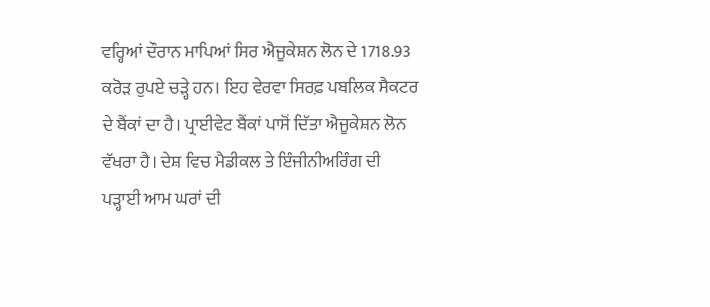ਵਰ੍ਹਿਆਂ ਦੌਰਾਨ ਮਾਪਿਆਂ ਸਿਰ ਐਜੂਕੇਸ਼ਨ ਲੋਨ ਦੇ 1718.93 ਕਰੋੜ ਰੁਪਏ ਚੜ੍ਹੇ ਹਨ। ਇਹ ਵੇਰਵਾ ਸਿਰਫ਼ ਪਬਲਿਕ ਸੈਕਟਰ ਦੇ ਬੈਂਕਾਂ ਦਾ ਹੈ। ਪ੍ਰਾਈਵੇਟ ਬੈਂਕਾਂ ਪਾਸੋਂ ਦਿੱਤਾ ਐਜੂਕੇਸ਼ਨ ਲੋਨ ਵੱਖਰਾ ਹੈ। ਦੇਸ਼ ਵਿਚ ਮੈਡੀਕਲ ਤੇ ਇੰਜੀਨੀਅਰਿੰਗ ਦੀ ਪੜ੍ਹਾਈ ਆਮ ਘਰਾਂ ਦੀ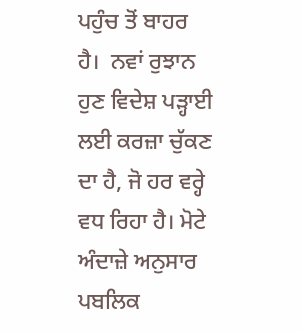ਪਹੁੰਚ ਤੋਂ ਬਾਹਰ ਹੈ।  ਨਵਾਂ ਰੁਝਾਨ ਹੁਣ ਵਿਦੇਸ਼ ਪੜ੍ਹਾਈ ਲਈ ਕਰਜ਼ਾ ਚੁੱਕਣ ਦਾ ਹੈ, ਜੋ ਹਰ ਵਰ੍ਹੇ ਵਧ ਰਿਹਾ ਹੈ। ਮੋਟੇ ਅੰਦਾਜ਼ੇ ਅਨੁਸਾਰ ਪਬਲਿਕ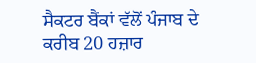ਸੈਕਟਰ ਬੈਂਕਾਂ ਵੱਲੋਂ ਪੰਜਾਬ ਦੇ ਕਰੀਬ 20 ਹਜ਼ਾਰ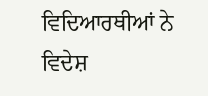ਵਿਦਿਆਰਥੀਆਂ ਨੇ ਵਿਦੇਸ਼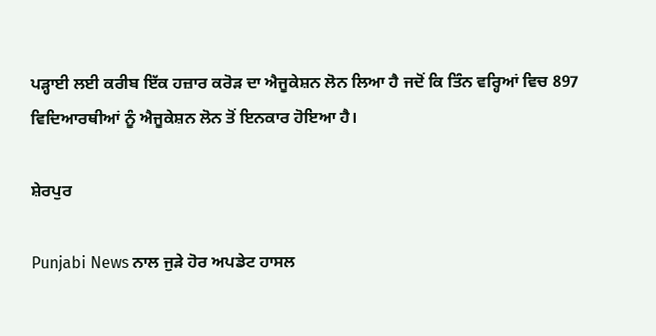ਪੜ੍ਹਾਈ ਲਈ ਕਰੀਬ ਇੱਕ ਹਜ਼ਾਰ ਕਰੋੜ ਦਾ ਐਜੂਕੇਸ਼ਨ ਲੋਨ ਲਿਆ ਹੈ ਜਦੋਂ ਕਿ ਤਿੰਨ ਵਰ੍ਹਿਆਂ ਵਿਚ 897 ਵਿਦਿਆਰਥੀਆਂ ਨੂੰ ਐਜੂਕੇਸ਼ਨ ਲੋਨ ਤੋਂ ਇਨਕਾਰ ਹੋਇਆ ਹੈ।

ਸ਼ੇਰਪੁਰ

Punjabi News ਨਾਲ ਜੁੜੇ ਹੋਰ ਅਪਡੇਟ ਹਾਸਲ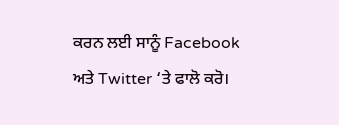ਕਰਨ ਲਈ ਸਾਨੂੰ Facebook ਅਤੇ Twitter ‘ਤੇ ਫਾਲੋ ਕਰੋ।